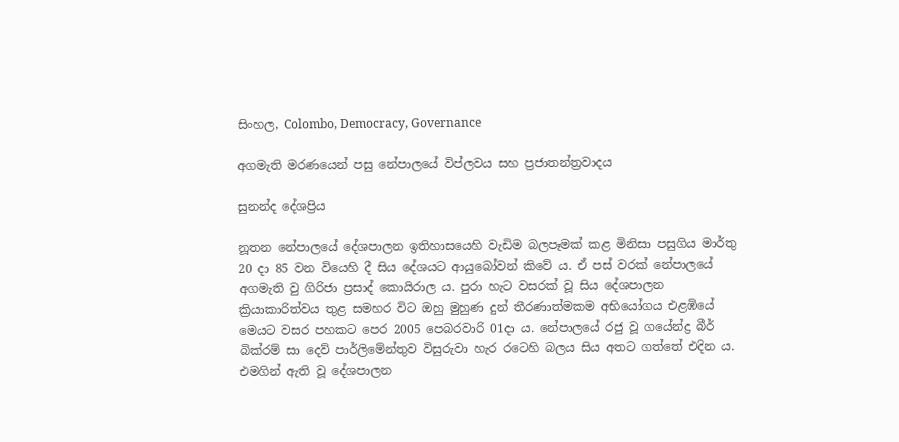සිංහල, Colombo, Democracy, Governance

අගමැති මරණයෙන් පසු නේපාලයේ විප්ලවය සහ ප්‍රජාතන්ත්‍රවාදය

සුනන්ද දේශප්‍රිය

නූතන නේපාලයේ දේශපාලන ඉතිහාසයෙහි වැඩිම බලපෑමක් කළ මිනිසා පසුගිය මාර්තු 20 දා 85 වන වියෙහි දී සිය දේශයට ආයුබෝවන් කිවේ ය. ඒ පස් වරක් නේපාලයේ අගමැති වු ගිරිජා ප්‍රසාද් කොයිරාල ය. පුරා හැට වසරක් වූ සිය දේශපාලන ක්‍රියාකාරිත්වය තුළ සමහර විට ඔහු මුහුණ දුන් තීරණාත්මකම අභියෝගය එළඹියේ මෙයට වසර පහකට පෙර 2005 පෙබරවාරි 01දා ය. නේපාලයේ රජු වූ ගයේන්ද්‍ර බීර් බික්රම් සා දෙව් පාර්ලිමේන්තුව විසුරුවා හැර රටෙහි බලය සිය අතට ගත්තේ එදින ය. එමගින් ඇති වූ දේශපාලන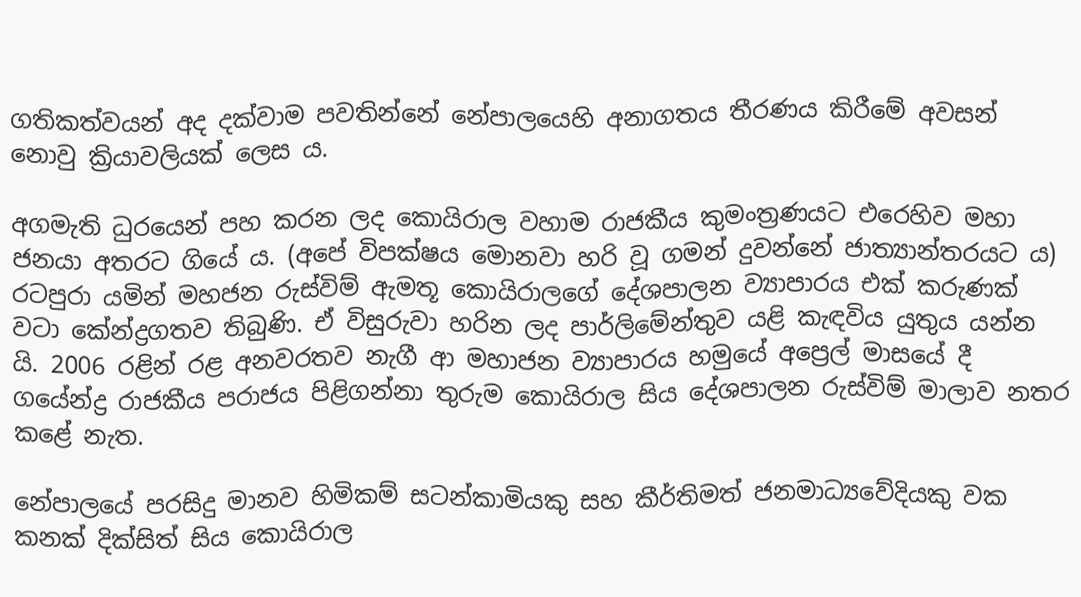ගතිකත්වයන් අද දක්වාම පවතින්නේ නේපාලයෙහි අනාගතය තීරණය කිරීමේ අවසන් නොවු ක්‍රියාවලියක් ලෙස ය.

අගමැති ධුරයෙන් පහ කරන ලද කොයිරාල වහාම රාජකීය කුමංත්‍රණයට එරෙහිව මහා ජනයා අතරට ගියේ ය. (අපේ විපක්ෂය මොනවා හරි වූ ගමන් දුවන්නේ ජාත්‍යාන්තරයට ය) රටපුරා යමින් මහජන රුස්විම් ඇමතූ කොයිරාලගේ දේශපාලන ව්‍යාපාරය එක් කරුණක් වටා කේන්ද්‍රගතව තිබුණි. ඒ විසුරුවා හරින ලද පාර්ලිමේන්තුව යළි කැඳවිය යුතුය යන්න යි. 2006 රළින් රළ අනවරතව නැගී ආ මහාජන ව්‍යාපාරය හමුයේ අප්‍රෙල් මාසයේ දී ගයේන්ද්‍ර රාජකීය පරාජය පිළිගන්නා තුරුම කොයිරාල සිය දේශපාලන රුස්විම් මාලාව නතර කළේ නැත.

නේපාලයේ පරසිදු මානව හිමිකම් සටන්කාමියකු සහ කීර්තිමත් ජනමාධ්‍යවේදියකු වක කනක් දික්සිත් සිය කොයිරාල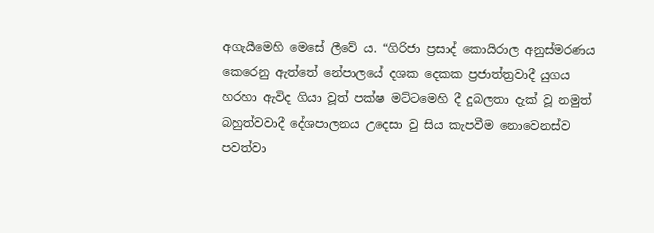අගැයීමෙහි මෙසේ ලීවේ ය. “ගිරිජා ප්‍රසාද් කොයිරාල අනුස්මරණය කෙරෙනු ඇත්තේ නේපාලයේ දශක දෙකක ප්‍රජාත්ත්‍රවාදී යුගය හරහා ඇවිද ගියා වූත් පක්ෂ මට්ටමෙහි දී දුබලතා දැක් වූ නමුත් බහුත්වවාදී දේශපාලනය උදෙසා වු සිය කැපවීම නොවෙනස්ව පවත්වා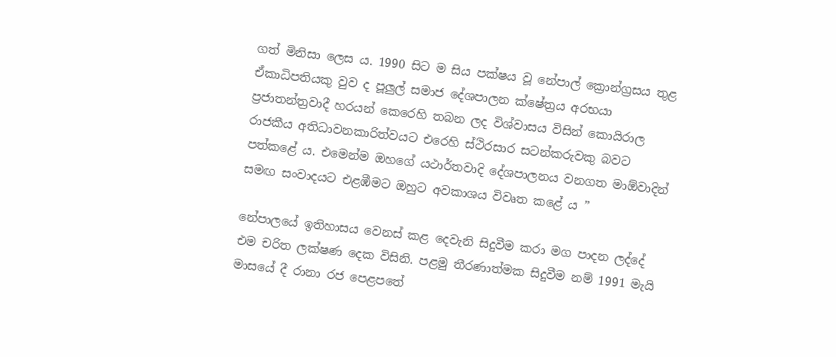ගත් මිනිසා ලෙස ය. 1990 සිට ම සිය පක්ෂය වූ නේපාල් ක්‍රොන්ග්‍රසය තුළ ඒකාධිපතියකු වුව ද පූලුල් සමාජ දේශපාලන ක්ෂේත්‍රය අරභයා ප්‍රජාතන්ත්‍රවාදී හරයන් කෙරෙහි තබන ලද විශ්වාසය විසින් කොයිරාල රාජකීය අතිධාවනකාරිත්වයට එරෙහි ස්ථිරසාර සටන්කරුවකු බවට පත්කළේ ය. එමෙන්ම ඔහගේ යථාර්තවාදි දේශපාලනය වනගත මාඕවාදින් සමඟ සංවාදයට එළඹීමට ඔහුට අවකාශය විවෘත කළේ ය ”

නේපාලයේ ඉතිහාසය වෙනස් කළ දෙවැනි සිදුවීම කරා මග පාදන ලද්දේ එම චරිත ලක්ෂණ දෙක විසිනි. පළමු තීරණාත්මක සිදුවීම නම් 1991 මැයි මාසයේ දී රානා රජ පෙළපතේ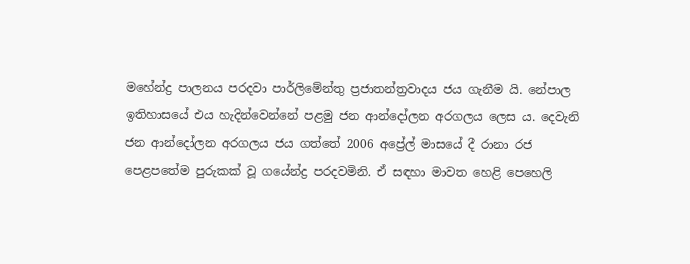මහේන්ද්‍ර පාලනය පරදවා පාර්ලිමේන්තු ප්‍රජාතන්ත්‍රවාදය ජය ගැනීම යි. නේපාල ඉතිහාසයේ එය හැදින්වෙන්නේ පළමු ජන ආන්දෝලන අරගලය ලෙස ය. දෙවැනි ජන ආන්දෝලන අරගලය ජය ගත්තේ 2006 අප්‍රේල් මාසයේ දී රානා රජ පෙළපතේම පුරුකක් වූ ගයේන්ද්‍ර පරදවමිනි. ඒ සඳහා මාවත හෙළි පෙහෙලි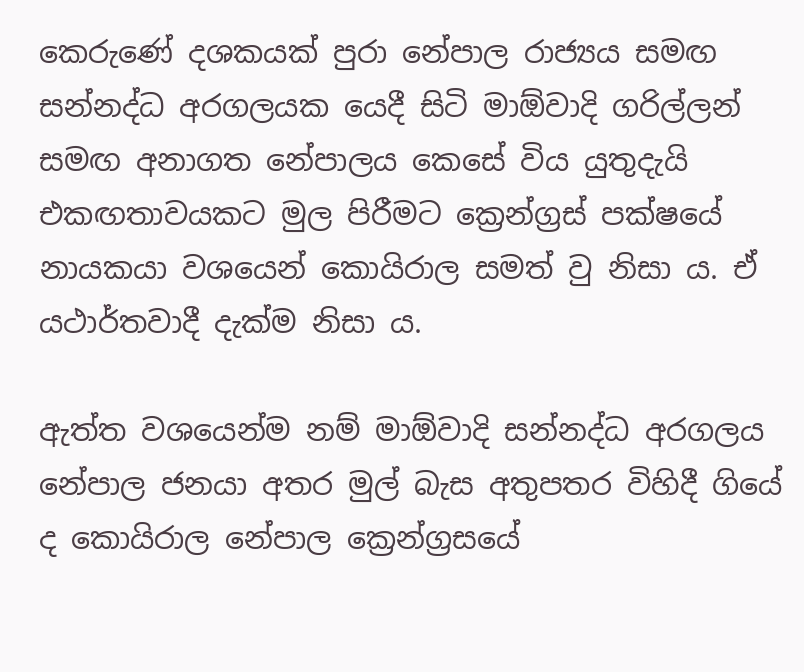කෙරුණේ දශකයක් පුරා නේපාල රාජ්‍යය සමඟ සන්නද්ධ අරගලයක යෙදී සිටි මාඕවාදි ගරිල්ලන් සමඟ අනාගත නේපාලය කෙසේ විය යුතුදැයි එකඟතාවයකට මුල පිරීමට ක්‍රෙන්ග්‍රස් පක්ෂයේ නායකයා වශයෙන් කොයිරාල සමත් වු නිසා ය. ඒ යථාර්තවාදී දැක්ම නිසා ය.

ඇත්ත වශයෙන්ම නම් මාඕවාදි සන්නද්ධ අරගලය නේපාල ජනයා අතර මුල් බැස අතුපතර විහිදී ගියේ ද කොයිරාල නේපාල ක්‍රෙන්ග්‍රසයේ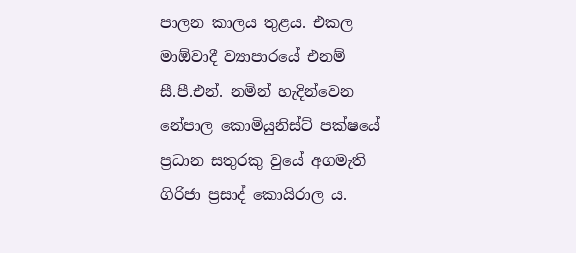පාලන කාලය තුළය. එකල මාඕවාදී ව්‍යාපාරයේ එනම් සී.පී.එන්. නමින් හැදින්වෙන නේපාල කොමියුනිස්ට් පක්ෂයේ ප්‍රධාන සතුරකු වුයේ අගමැති ගිරිජා ප්‍රසාද් කොයිරාල ය.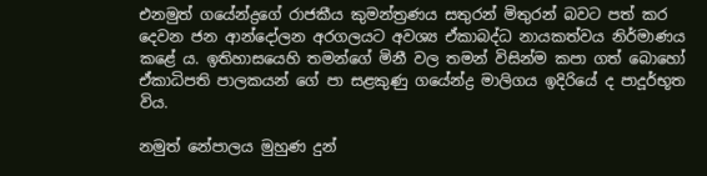එනමුත් ගයේන්ද්‍රගේ රාජකීය කුමන්ත්‍රණය සතුරන් මිතුරන් බවට පත් කර දෙවන ජන ආන්දෝලන අරගලයට අවශ්‍ය ඒකාබද්ධ නායකත්වය නිර්මාණය කළේ ය. ඉතිහාසයෙහි තමන්ගේ මිනී වල තමන් විසින්ම කපා ගත් බොහෝ ඒකාධිපති පාලකයන් ගේ පා සළකුණු ගයේන්ද්‍ර මාලිගය ඉදිරියේ ද පාදූර්භූත විය.

නමුත් නේපාලය මුහුණ දුන්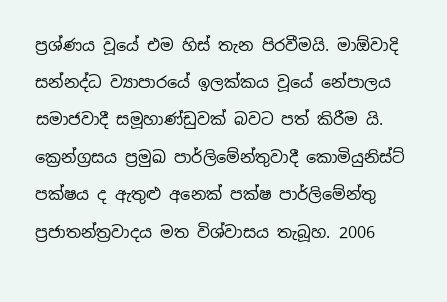ප්‍රශ්ණය වූයේ එම හිස් තැන පිරවීමයි. මාඕවාදි සන්නද්ධ ව්‍යාපාරයේ ඉලක්කය වූයේ නේපාලය සමාජවාදී සමූහාණ්ඩුවක් බවට පත් කිරීම යි. ක්‍රෙන්ග්‍රසය ප්‍රමුඛ පාර්ලිමේන්තුවාදී කොමියුනිස්ට් පක්ෂය ද ඇතුළු අනෙක් පක්ෂ පාර්ලිමේන්තු ප්‍රජාතන්ත්‍රවාදය මත විශ්වාසය තැබූහ. 2006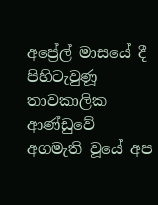අප්‍රේල් මාසයේ දී පිහිටැවුණූ තාවකාලික ආණ්ඩුවේ අගමැති වූයේ අප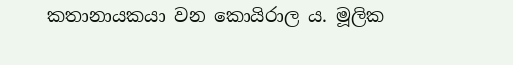කතානායකයා වන කොයිරාල ය. මූලික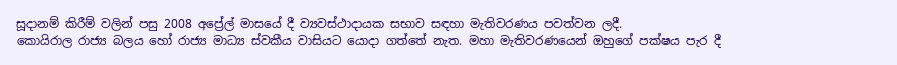සූදානම් කිරීම් වලින් පසු 2008 අප්‍රේල් මාසයේ දී ව්‍යවස්ථාදායක සභාව සඳහා මැතිවරණය පවත්වන ලදී.
කොයිරාල රාජ්‍ය බලය හෝ රාජ්‍ය මාධ්‍ය ස්වකීය වාසියට යොදා ගත්තේ නැත. මහා මැතිවරණයෙන් ඔහුගේ පක්ෂය පැර දී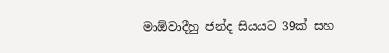මාඕවාදීහු ජන්ද සියයට 39ක් සහ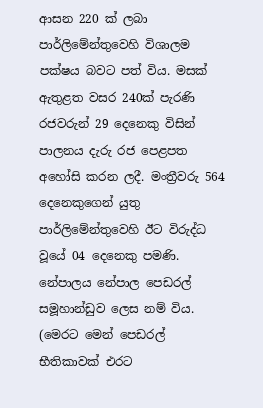ආසන 220 ක් ලබා පාර්ලිමේන්තුවෙහි විශාලම පක්ෂය බවට පත් විය. මසක් ඇතුළත වසර 240ක් පැරණි රජවරුන් 29 දෙනෙකු විසින් පාලනය දැරු රජ පෙළපත අහෝසි කරන ලදී. මංත්‍රීවරු 564 දෙනෙකුගෙන් යුතු පාර්ලිමේන්තුවෙහි ඊට විරුද්ධ වූයේ 04 දෙනෙකු පමණි. නේපාලය නේපාල පෙඩරල් සමූහාන්ඩුව ලෙස නම් විය. (මෙරට මෙන් පෙඩරල් භීතිකාවක් එරට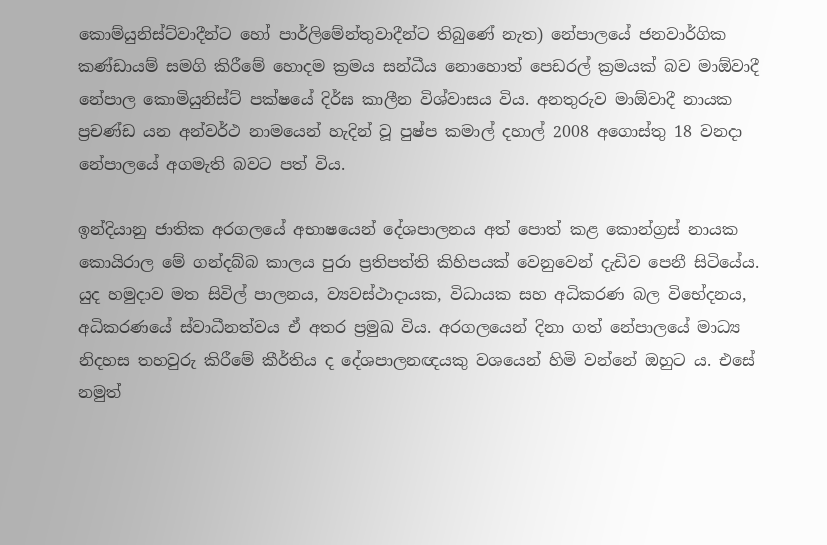කොම්යුනිස්ට්වාදීන්ට හෝ පාර්ලිමේන්තුවාදීන්ට තිබුණේ නැත) නේපාලයේ ජනවාර්ගික කණ්ඩායම් සමගි කිරීමේ හොදම ක්‍රමය සන්ධීය නොහොත් පෙඩරල් ක්‍රමයක් බව මාඕවාදී නේපාල කොමියුනිස්ට් පක්ෂයේ දිර්ඝ කාලීන විශ්වාසය විය. අනතුරුව මාඕවාදී නායක ප්‍රචණ්ඩ යන අන්වර්ථ නාමයෙන් හැදින් වූ පුෂ්ප කමාල් දහාල් 2008 අගොස්තු 18 වනදා නේපාලයේ අගමැති බවට පත් විය.

ඉන්දියානු ජාතික අරගලයේ අභාෂයෙන් දේශපාලනය අත් පොත් කළ කොන්ග්‍රස් නායක කොයිරාල මේ ගන්දබ්බ කාලය පුරා ප්‍රතිපත්ති කිහිපයක් වෙනුවෙන් දැඩිව පෙනී සිටියේය. යුද හමුදාව මත සිවිල් පාලනය, ව්‍යවස්ථාදායක, විධායක සහ අධිකරණ බල විභේදනය, අධිකරණයේ ස්වාධීනත්වය ඒ අතර ප්‍රමුඛ විය. අරගලයෙන් දිනා ගත් නේපාලයේ මාධ්‍ය නිදහස තහවුරු කිරීමේ කීර්තිය ද දේශපාලනඥයකු වශයෙන් හිමි වන්නේ ඔහුට ය. එසේ නමුත්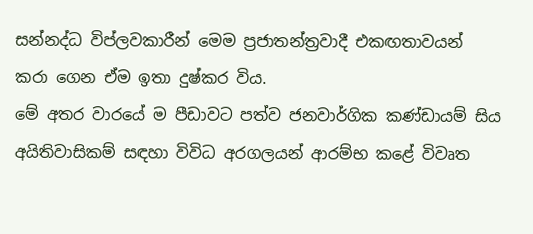සන්නද්ධ විප්ලවකාරීන් මෙම ප්‍රජාතන්ත්‍රවාදී එකඟතාවයන් කරා ගෙන ඒම ඉතා දුෂ්කර විය.
මේ අතර වාරයේ ම පීඩාවට පත්ව ජනවාර්ගික කණ්ඩායම් සිය අයිතිවාසිකම් සඳහා විවිධ අරගලයන් ආරම්භ කළේ විවෘත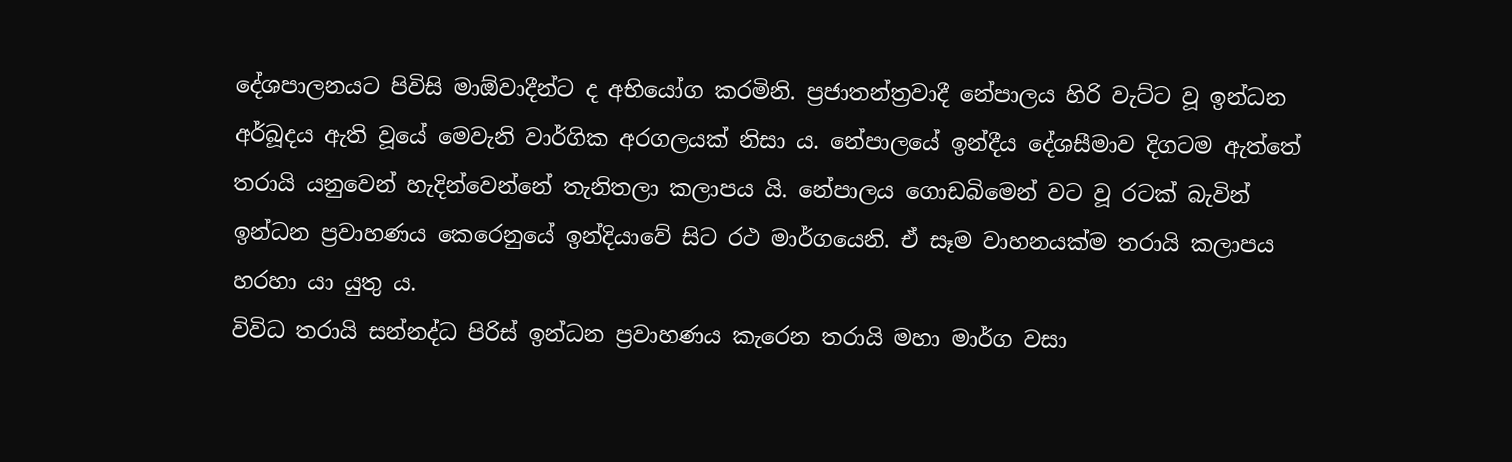දේශපාලනයට පිවිසි මාඕවාදීන්ට ද අභියෝග කරමිනි. ප්‍රජාතන්ත්‍රවාදී නේපාලය හිරි වැට්ට වූ ඉන්ධන අර්බූදය ඇති වූයේ මෙවැනි වාර්ගික අරගලයක් නිසා ය. නේපාලයේ ඉන්දීය දේශසීමාව දිගටම ඇත්තේ තරායි යනුවෙන් හැදින්වෙන්නේ තැනිතලා කලාපය යි. නේපාලය ගොඩබිමෙන් වට වූ රටක් බැවින් ඉන්ධන ප්‍රවාහණය කෙරෙනුයේ ඉන්දියාවේ සිට රථ මාර්ගයෙනි. ඒ සෑම වාහනයක්ම තරායි කලාපය හරහා යා යුතු ය.
විවිධ තරායි සන්නද්ධ පිරිස් ඉන්ධන ප්‍රවාහණය කැරෙන තරායි මහා මාර්ග වසා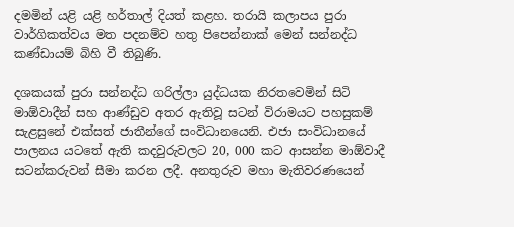දමමින් යළි යළි හර්තාල් දියත් කළහ. තරායි කලාපය පුරා වාර්ගිකත්වය මත පදනම්ව හතු පිපෙන්නාක් මෙන් සන්නද්ධ කණ්ඩායම් බිහි වී තිබුණි.

දශකයක් පුරා සන්නද්ධ ගරිල්ලා යුද්ධයක නිරතවෙමින් සිටි මාඕවාදීන් සහ ආණ්ඩුව අතර ඇතිවූ සටන් විරාමයට පහසුකම් සැළසුනේ එක්සත් ජාතීන්ගේ සංවිධානයෙනි. එජා සංවිධානයේ පාලනය යටතේ ඇති කදවුරුවලට 20, 000 කට ආසන්න මාඕවාදී සටන්කරුවන් සීමා කරන ලදී. අනතුරුව මහා මැතිවරණයෙන්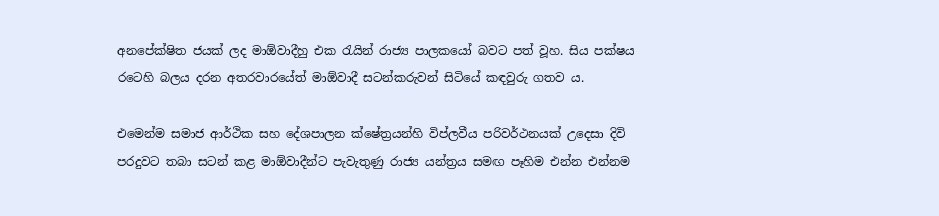අනපේක්ෂිත ජයක් ලද මාඕවාදීහු එක රැයින් රාජ්‍ය පාලකයෝ බවට පත් වූහ. සිය පක්ෂය රටෙහි බලය දරන අතරවාරයේත් මාඕවාදී සටන්කරුවන් සිටියේ කඳවුරු ගතව ය.

එමෙන්ම සමාජ ආර්ථික සහ දේශපාලන ක්ෂේත්‍රයන්හි විප්ලවීය පරිවර්ථනයක් උදෙසා දිවි පරදුවට තබා සටන් කළ මාඕවාදීන්ට පැවැතුණු රාජ්‍ය යන්ත්‍රය සමඟ පෑහිම එන්න එන්නම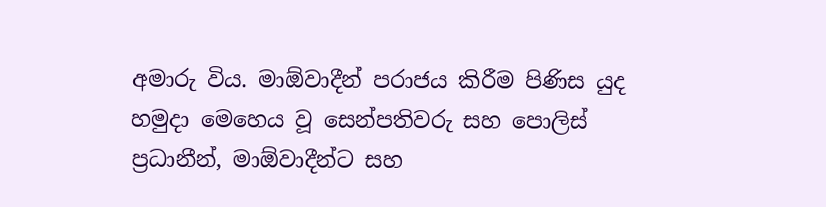අමාරු විය. මාඕවාදීන් පරාජය කිරීම පිණිස යුද හමුදා මෙහෙය වූ සෙන්පතිවරු සහ පොලිස් ප්‍රධානීන්, මාඕවාදීන්ට සහ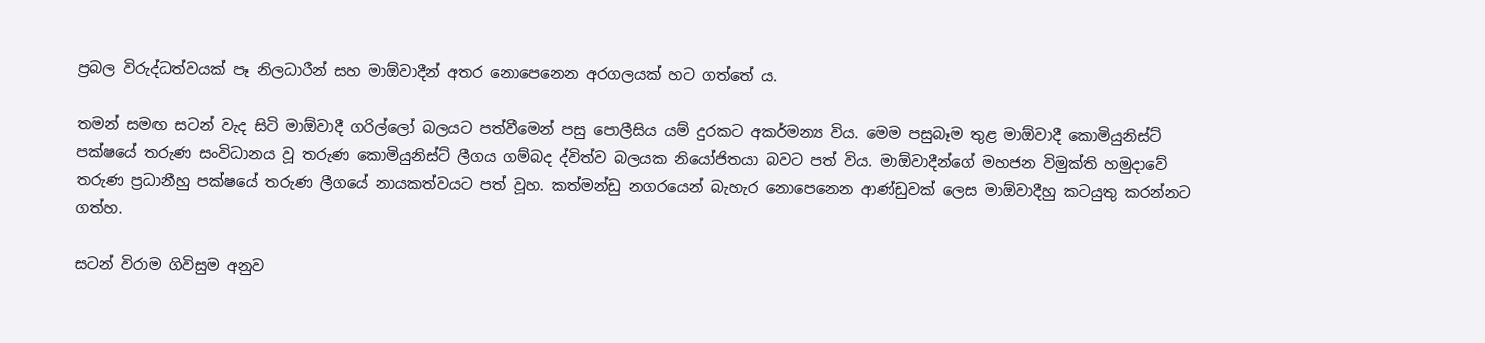ප්‍රබල විරුද්ධත්වයක් පෑ නිලධාරීන් සහ මාඕවාදීන් අතර නොපෙනෙන අරගලයක් හට ගත්තේ ය.

තමන් සමඟ සටන් වැද සිටි මාඕවාදී ගරිල්ලෝ බලයට පත්වීමෙන් පසු පොලීසිය යම් දුරකට අකර්මන්‍ය විය. මෙම පසුබෑම තුළ මාඕවාදී කොමියුනිස්ට් පක්ෂයේ තරුණ සංවිධානය වූ තරුණ කොමියුනිස්ට් ලීගය ගම්බද ද්විත්ව බලයක නියෝජිතයා බවට පත් විය. මාඕවාදීන්ගේ මහජන විමුක්ති හමුදාවේ තරුණ ප්‍රධානීහු පක්ෂයේ තරුණ ලීගයේ නායකත්වයට පත් වූහ. කත්මන්ඩු නගරයෙන් බැහැර නොපෙනෙන ආණ්ඩුවක් ලෙස මාඕවාදීහු කටයුතු කරන්නට ගත්හ.

සටන් විරාම ගිවිසුම අනුව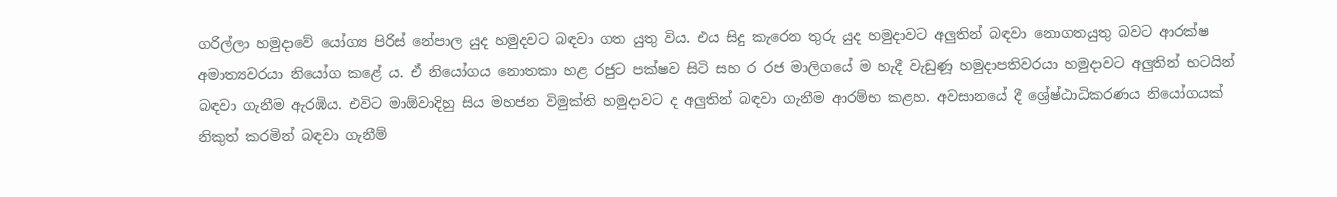ගරිල්ලා හමුදාවේ යෝග්‍ය පිරිස් නේපාල යුද හමුදවට බඳවා ගත යුතු විය. එය සිදු කැරෙන තුරු යුද හමුදාවට අලුතින් බඳවා නොගතයුතු බවට ආරක්ෂ අමාත්‍යවරයා නියෝග කළේ ය. ඒ නියෝගය නොතකා හළ රජුට පක්ෂව සිටි සහ ර රජ මාලිගයේ ම හැදී වැඩුණූ හමුදාපතිවරයා හමුදාවට අලුතින් භටයින් බඳවා ගැනීම ඇරඹිය. එවිට මාඕවාදිහු සිය මහජන විමුක්ති හමුදාවට ද අලුතින් බඳවා ගැනීම ආරම්භ කළහ. අවසානයේ දී ශ්‍රේෂ්ඨාධිකරණය නියෝගයක් නිකුත් කරමින් බඳවා ගැනීම්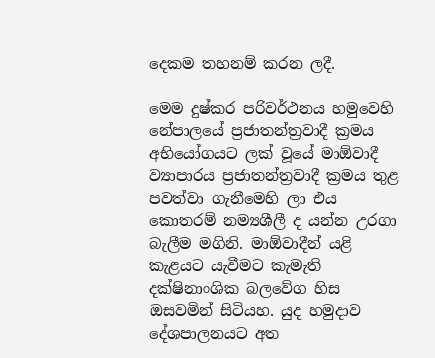දෙකම තහනම් කරන ලදී.

මෙම දුෂ්කර පරිවර්ථනය හමුවෙහි නේපාලයේ ප්‍රජාතන්ත්‍රවාදී ක්‍රමය අභියෝගයට ලක් වූයේ මාඕවාදී ව්‍යාපාරය ප්‍රජාතන්ත්‍රවාදී ක්‍රමය තුළ පවත්වා ගැනීමෙහි ලා එය කොතරම් නම්‍යශීලී ද යන්න උරගා බැලීම මගිනි. මාඕවාදීන් යළි කැළයට යැවීමට කැමැති දක්ෂිනාංශික බලවේග හිස ඔසවමින් සිටියහ. යුද හමුදාව දේශපාලනයට අත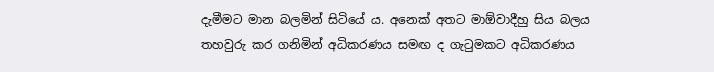දැමීමට මාන බලමින් සිටියේ ය. අනෙක් අතට මාඕවාදීහු සිය බලය තහවුරු කර ගනිමින් අධිකරණය සමඟ ද ගැටුමකට අධිකරණය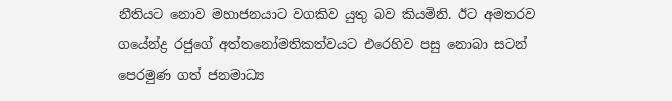නීතියට නොව මහාජනයාට වගකිව යුතු බව කියමිනි. ඊට අමතරව ගයේන්ද්‍ර රජුගේ අත්තනෝමතිකත්වයට එරෙහිව පසු නොබා සටන් පෙරමුණ ගත් ජනමාධ්‍ය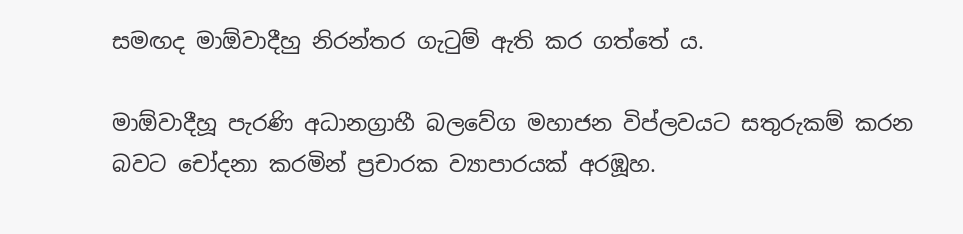සමඟද මාඕවාදීහු නිරන්තර ගැටුම් ඇති කර ගත්තේ ය.

මාඕවාදීහූ පැරණි අධානග්‍රාහී බලවේග මහාජන විප්ලවයට සතුරුකම් කරන බවට චෝදනා කරමින් ප්‍රචාරක ව්‍යාපාරයක් අරඹූහ.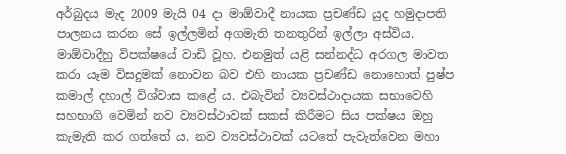අර්බුදය මැද 2009 මැයි 04 දා මාඕවාදී නායක ප්‍රචණ්ඩ යුද හමුදාපති පාලනය කරන සේ ඉල්ලමින් අගමැති තනතුරින් ඉල්ලා අස්විය. මාඕවාදීහු විපක්ෂයේ වාඩි වූහ. එනමුත් යළි සන්නද්ධ අරගල මාවත කරා යෑම විසදුමක් නොවන බව එහි නායක ප්‍රචණ්ඩ නොහොත් පුෂ්ප කමාල් දහාල් විශ්වාස කළේ ය. එබැවින් ව්‍යවස්ථාදායක සභාවෙහි සහභාගි වෙමින් නව ව්‍යවස්ථාවක් සකස් කිරීමට සිය පක්ෂය ඔහු කැමැති කර ගත්තේ ය. නව ව්‍යවස්ථාවක් යටතේ පැවැත්වෙන මහා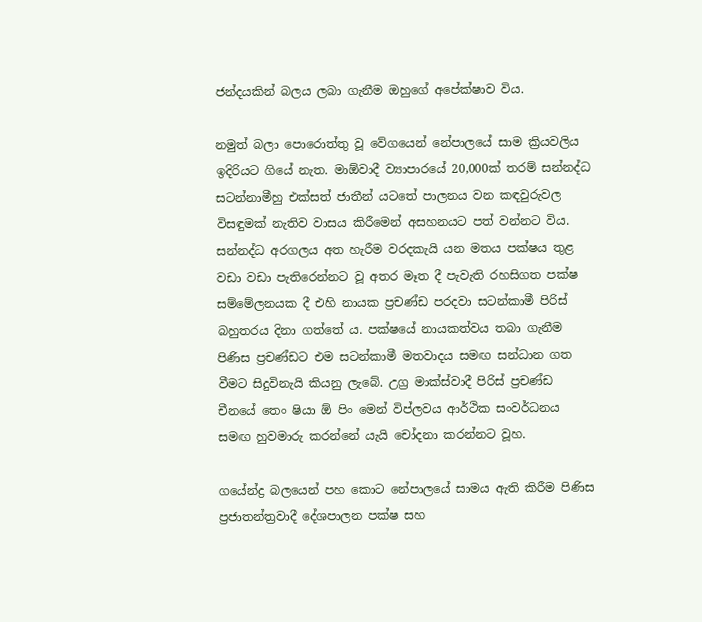ජන්දයකින් බලය ලබා ගැනීම ඔහුගේ අපේක්ෂාව විය.

නමුත් බලා පොරොත්තු වූ වේගයෙන් නේපාලයේ සාම ක්‍රියවලිය ඉදිරියට ගියේ නැත. මාඕවාදී ව්‍යාපාරයේ 20,000ක් තරම් සන්නද්ධ සටන්නාමීහු එක්සත් ජාතීන් යටතේ පාලනය වන කඳවුරුවල විසඳුමක් නැතිව වාසය කිරීමෙන් අසහනයට පත් වන්නට විය. සන්නද්ධ අරගලය අත හැරීම වරදකැයි යන මතය පක්ෂය තුළ වඩා වඩා පැතිරෙන්නට වූ අතර මෑත දී පැවැති රහසිගත පක්ෂ සම්මේලනයක දී එහි නායක ප්‍රචණ්ඩ පරදවා සටන්කාමී පිරිස් බහුතරය දිනා ගත්තේ ය. පක්ෂයේ නායකත්වය තබා ගැනීම පිණිස ප්‍රචණ්ඩට එම සටන්කාමී මතවාදය සමඟ සන්ධාන ගත වීමට සිදුවිනැයි කියනු ලැබේ. උග්‍ර මාක්ස්වාදී පිරිස් ප්‍රචණ්ඩ චීනයේ තෙං ෂියා ඕ පිං මෙන් විප්ලවය ආර්ථික සංවර්ධනය සමඟ හුවමාරු කරන්නේ යැයි චෝදනා කරන්නට වූහ.

ගයේන්ද්‍ර බලයෙන් පහ කොට නේපාලයේ සාමය ඇති කිරීම පිණිස ප්‍රජාතන්ත්‍රවාදී දේශපාලන පක්ෂ සහ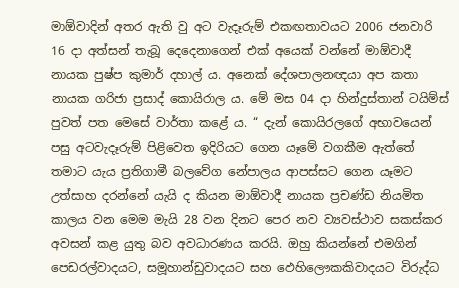මාඕවාදින් අතර ඇති වු අට වැදෑරුම් එකඟතාවයට 2006 ජනවාරි 16 දා අත්සන් තැබූ දෙදෙනාගෙන් එක් අයෙක් වන්නේ මාඕවාදී නායක පුෂ්ප කුමාර් දහාල් ය. අනෙක් දේශපාලනඥයා අප කතා නායක ගරිජා ප්‍රසාද් කොයිරාල ය. මේ මස 04 දා හින්දුස්තාන් ටයිම්ස් පුවත් පත මෙසේ වාර්තා කළේ ය. “ දැන් කොයිරලගේ අභාවයෙන් පසු අටවැදෑරුම් පිළිවෙත ඉදිරියට ගෙන යෑමේ වගකීම ඇත්තේ තමාට යැය ප්‍රතිගාමී බලවේග නේපාලය ආපස්සට ගෙන යෑමට උත්සාහ දරන්නේ යැයි ද කියන මාඕවාදී නායක ප්‍රචණ්ඩ නියමිත කාලය වන මෙම මැයි 28 වන දිනට පෙර නව ව්‍යවස්ථාව සකස්කර අවසන් කළ යුතු බව අවධාරණය කරයි. ඔහු කියන්නේ එමගින් පෙඩරල්වාදයට, සමූහාන්ඩුවාදයට සහ ඵෙහිලෞකකිවාදයට විරුද්ධ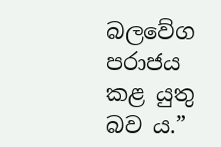බලවේග පරාජය කළ යුතු බව ය.”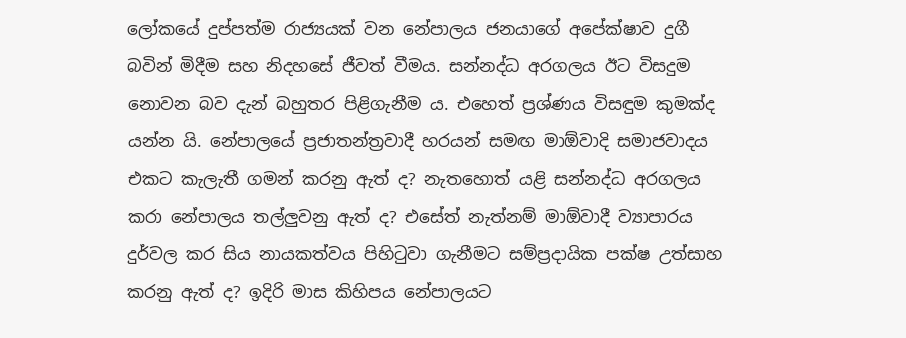ලෝකයේ දුප්පත්ම රාජ්‍යයක් වන නේපාලය ජනයාගේ අපේක්ෂාව දුගී බවින් මිදීම සහ නිදහසේ ජීවත් වීමය. සන්නද්ධ අරගලය ඊට විසදුම නොවන බව දැන් බහුතර පිළිගැනීම ය. එහෙත් ප්‍රශ්ණය විසඳුම කුමක්ද යන්න යි. නේපාලයේ ප්‍රජාතන්ත්‍රවාදී හරයන් සමඟ මාඕවාදි සමාජවාදය එකට කැලැතී ගමන් කරනු ඇත් ද? නැතහොත් යළි සන්නද්ධ අරගලය කරා නේපාලය තල්ලුවනු ඇත් ද? එසේත් නැත්නම් මාඕවාදී ව්‍යාපාරය දුර්වල කර සිය නායකත්වය පිහිටුවා ගැනීමට සම්ප්‍රදායික පක්ෂ උත්සාහ කරනු ඇත් ද? ඉදිරි මාස කිහිපය නේපාලයට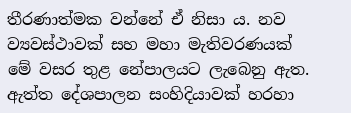තීරණාත්මක වන්නේ ඒ නිසා ය. නව ව්‍යවස්ථාවක් සහ මහා මැතිවරණයක් මේ වසර තුළ නේපාලයට ලැබෙනු ඇත. ඇත්ත දේශපාලන සංහිදියාවක් හරහා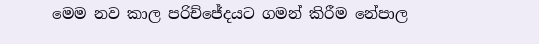මෙම නව කාල පරිච්ජේදයට ගමන් කිරීම නේපාල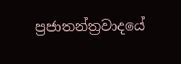ප්‍රජාතන්ත්‍රවාදයේ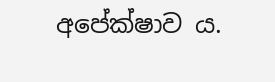අපේක්ෂාව ය.